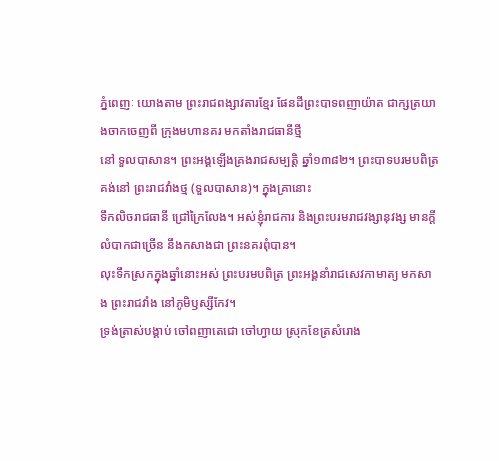ភ្នំពេញៈ យោងតាម ព្រះរាជពង្សាវតារខ្មែរ ផែនដីព្រះបាទពញាយ៉ាត ជាក្សត្រយាងចាកចេញពី ក្រុងមហានគរ មកតាំងរាជធានីថ្មី
នៅ ទួលបាសាន។ ព្រះអង្គឡើងគ្រងរាជសម្បត្តិ ឆ្នាំ១៣៨២។ ព្រះបាទបរមបពិត្រ គង់នៅ ព្រះរាជវាំងថ្ម (ទួលបាសាន)។ ក្នុងគ្រានោះ
ទឹកលិចរាជធានី ជ្រៅក្រៃលែង។ អស់ខ្ញុំរាជការ និងព្រះបរមរាជវង្សានុវង្ស មានក្ដីលំបាកជាច្រើន នឹងកសាងជា ព្រះនគរពុំបាន។
លុះទឹកស្រកក្នុងឆ្នាំនោះអស់ ព្រះបរមបពិត្រ ព្រះអង្គនាំរាជសេវកាមាត្យ មកសាង ព្រះរាជវាំង នៅភូមិឫស្សីកែវ។
ទ្រង់ត្រាស់បង្គាប់ ចៅពញាតេជោ ចៅហ្វាយ ស្រុកខែត្រសំរោង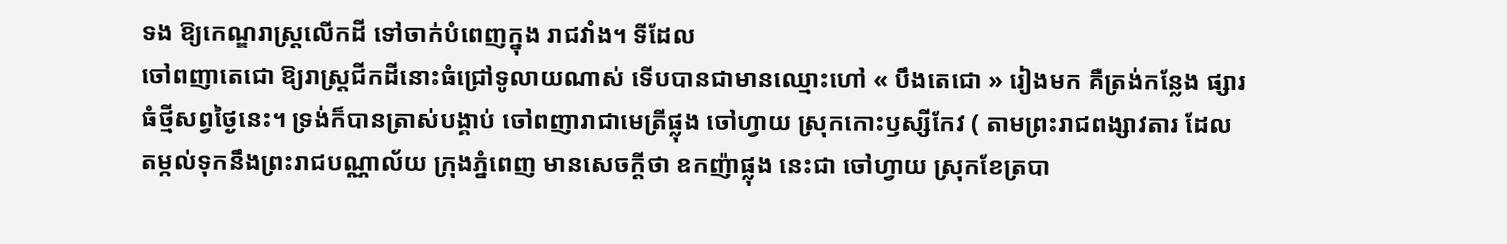ទង ឱ្យកេណ្ឌរាស្ត្រលើកដី ទៅចាក់បំពេញក្នុង រាជវាំង។ ទីដែល
ចៅពញាតេជោ ឱ្យរាស្ត្រជីកដីនោះធំជ្រៅទូលាយណាស់ ទើបបានជាមានឈ្មោះហៅ « បឹងតេជោ » រៀងមក គឺត្រង់កន្លែង ផ្សារ
ធំថ្មីសព្វថ្ងៃនេះ។ ទ្រង់ក៏បានត្រាស់បង្គាប់ ចៅពញារាជាមេត្រីផ្លុង ចៅហ្វាយ ស្រុកកោះឫស្សីកែវ ( តាមព្រះរាជពង្សាវតារ ដែល
តម្កល់ទុកនឹងព្រះរាជបណ្ណាល័យ ក្រុងភ្នំពេញ មានសេចក្ដីថា ឧកញ៉ាផ្លុង នេះជា ចៅហ្វាយ ស្រុកខែត្របា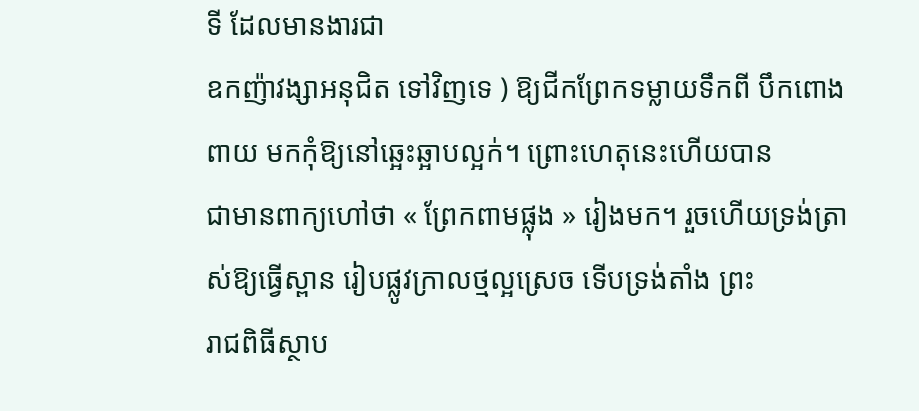ទី ដែលមានងារជា
ឧកញ៉ាវង្សាអនុជិត ទៅវិញទេ ) ឱ្យជីកព្រែកទម្លាយទឹកពី បឹកពោងពាយ មកកុំឱ្យនៅឆ្អេះឆ្អាបល្អក់។ ព្រោះហេតុនេះហើយបាន
ជាមានពាក្យហៅថា « ព្រែកពាមផ្លុង » រៀងមក។ រួចហើយទ្រង់ត្រាស់ឱ្យធ្វើស្ពាន រៀបផ្លូវក្រាលថ្មល្អស្រេច ទើបទ្រង់តាំង ព្រះ
រាជពិធីស្ថាប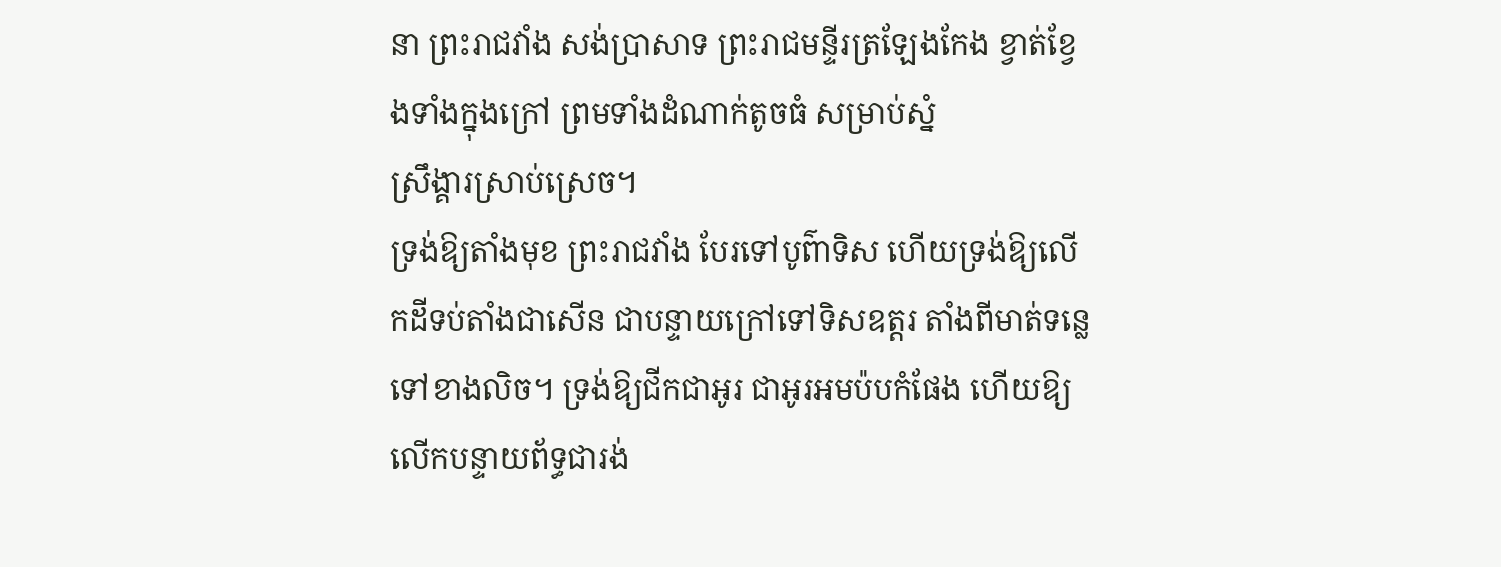នា ព្រះរាជវាំង សង់ប្រាសាទ ព្រះរាជមន្ទីរត្រឡែងកែង ខ្វាត់ខ្វែងទាំងក្នុងក្រៅ ព្រមទាំងដំណាក់តូចធំ សម្រាប់ស្នំ
ស្រឹង្គារស្រាប់ស្រេច។
ទ្រង់ឱ្យតាំងមុខ ព្រះរាជវាំង បែរទៅបូព៌ាទិស ហើយទ្រង់ឱ្យលើកដីទប់តាំងជាសើន ជាបន្ទាយក្រៅទៅទិសឧត្ដរ តាំងពីមាត់ទន្លេ
ទៅខាងលិច។ ទ្រង់ឱ្យជីកជាអូរ ជាអូរអមប៉បកំផែង ហើយឱ្យលើកបន្ទាយព័ទ្ធជារង់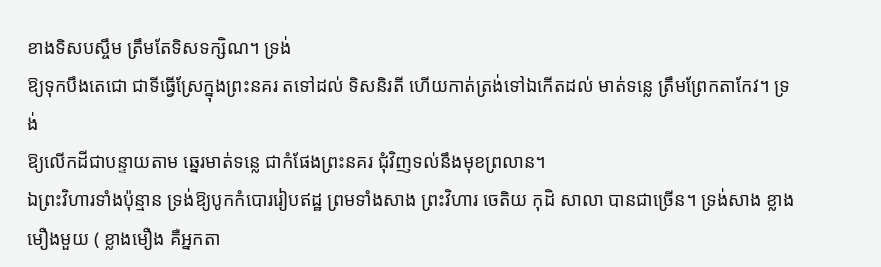ខាងទិសបស្ចឹម ត្រឹមតែទិសទក្សិណ។ ទ្រង់
ឱ្យទុកបឹងតេជោ ជាទីធ្វើស្រែក្នុងព្រះនគរ តទៅដល់ ទិសនិរតី ហើយកាត់ត្រង់ទៅឯកើតដល់ មាត់ទន្លេ ត្រឹមព្រែកតាកែវ។ ទ្រង់
ឱ្យលើកដីជាបន្ទាយតាម ឆ្នេរមាត់ទន្លេ ជាកំផែងព្រះនគរ ជុំវិញទល់នឹងមុខព្រលាន។
ឯព្រះវិហារទាំងប៉ុន្មាន ទ្រង់ឱ្យបូកកំបោររៀបឥដ្ឋ ព្រមទាំងសាង ព្រះវិហារ ចេតិយ កុដិ សាលា បានជាច្រើន។ ទ្រង់សាង ខ្លាង
មឿងមួយ ( ខ្លាងមឿង គឺអ្នកតា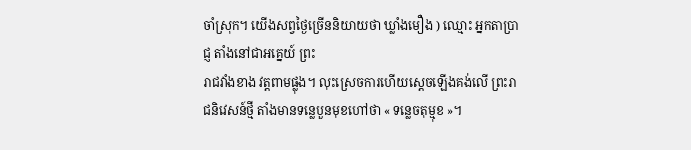ចាំស្រុក។ យើងសព្វថ្ងៃច្រើននិយាយថា ឃ្លាំងមឿង ) ឈ្មោះ អ្នកតាប្រាជ្ញ តាំងនៅជាអគ្នេយ៍ ព្រះ
រាជវាំងខាង វត្តពាមផ្លុង។ លុះស្រេចការហើយស្ដេចឡើងគង់លើ ព្រះរាជនិវេសន៍ថ្មី តាំងមានទន្លេបួនមុខហៅថា « ទន្លេចតុម្មុខ »។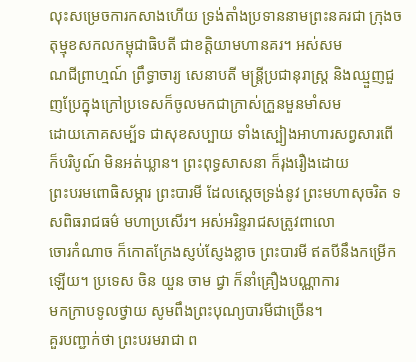លុះសម្រេចការកសាងហើយ ទ្រង់តាំងប្រទាននាមព្រះនគរជា ក្រុងចតុម្មុខសកលកម្ពុជាធិបតី ជាខត្តិយាមហានគរ។ អស់សម
ណជីព្រាហ្មណ៍ ព្រឹទ្ធាចារ្យ សេនាបតី មន្ត្រីប្រជានុរាស្ដ្រ និងឈ្មួញជួញប្រែក្នុងក្រៅប្រទេសក៏ចូលមកជាក្រាស់ក្រួនមួនមាំសម
ដោយភោគសម្ប័ទ ជាសុខសប្បាយ ទាំងស្បៀងអាហារសព្វសារពើ ក៏បរិបូណ៍ មិនអត់ឃ្លាន។ ព្រះពុទ្ធសាសនា ក៏រុងរឿងដោយ
ព្រះបរមពោធិសម្ភារ ព្រះបារមី ដែលស្ដេចទ្រង់នូវ ព្រះមហាសុចរិត ទសពិធរាជធម៌ មហាប្រសើរ។ អស់អរិន្ទរាជសត្រូវពាលោ
ចោរកំណាច ក៏កោតក្រែងស្ញប់ស្ញែងខ្លាច ព្រះបារមី ឥតបីនឹងកម្រើកឡើយ។ ប្រទេស ចិន យួន ចាម ជ្វា ក៏នាំគ្រឿងបណ្ណាការ
មកក្រាបទូលថ្វាយ សូមពឹងព្រះបុណ្យបារមីជាច្រើន។
គួរបញ្ជាក់ថា ព្រះបរមរាជា ព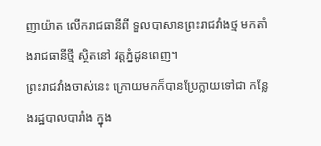ញាយ៉ាត លើករាជធានីពី ទួលបាសានព្រះរាជវាំងថ្ម មកតាំងរាជធានីថ្មី ស្ថិតនៅ វត្តភ្នំដូនពេញ។
ព្រះរាជវាំងចាស់នេះ ក្រោយមកក៏បានប្រែក្លាយទៅជា កន្លែងរដ្ឋបាលបារាំង ក្នុង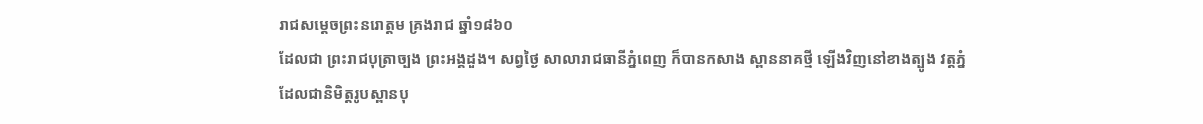រាជសម្ដេចព្រះនរោត្តម គ្រងរាជ ឆ្នាំ១៨៦០
ដែលជា ព្រះរាជបុត្រាច្បង ព្រះអង្គដួង។ សព្វថ្ងៃ សាលារាជធានីភ្នំពេញ ក៏បានកសាង ស្ពាននាគថ្មី ឡើងវិញនៅខាងត្បូង វត្តភ្នំ
ដែលជានិមិត្តរូបស្ពានបុ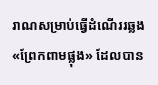រាណសម្រាប់ធ្វើដំណើររឆ្លង «ព្រែកពាមផ្លុង» ដែលបាន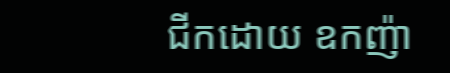ជីកដោយ ឧកញ៉ា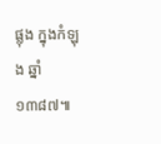ផ្លុង ក្នុងកំឡុង ឆ្នាំ១៣៨៧៕